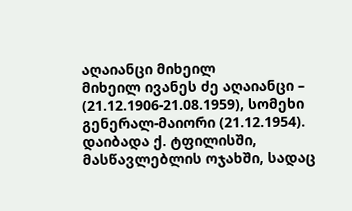აღაიანცი მიხეილ
მიხეილ ივანეს ძე აღაიანცი – (21.12.1906-21.08.1959), სომეხი გენერალ-მაიორი (21.12.1954).
დაიბადა ქ. ტფილისში, მასწავლებლის ოჯახში, სადაც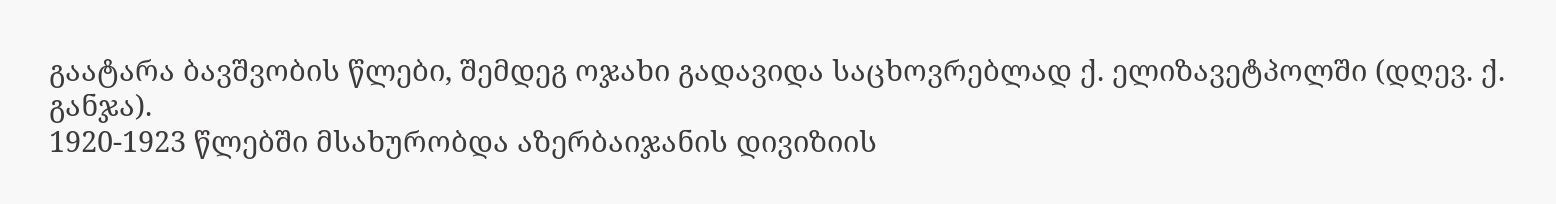გაატარა ბავშვობის წლები, შემდეგ ოჯახი გადავიდა საცხოვრებლად ქ. ელიზავეტპოლში (დღევ. ქ. განჯა).
1920-1923 წლებში მსახურობდა აზერბაიჯანის დივიზიის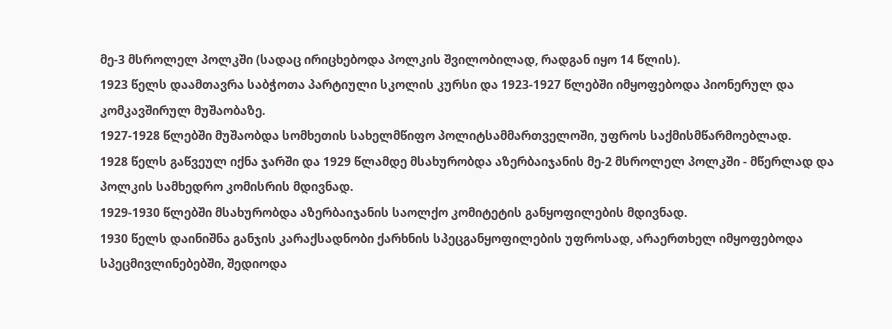მე-3 მსროლელ პოლკში (სადაც ირიცხებოდა პოლკის შვილობილად, რადგან იყო 14 წლის).
1923 წელს დაამთავრა საბჭოთა პარტიული სკოლის კურსი და 1923-1927 წლებში იმყოფებოდა პიონერულ და კომკავშირულ მუშაობაზე.
1927-1928 წლებში მუშაობდა სომხეთის სახელმწიფო პოლიტსამმართველოში, უფროს საქმისმწარმოებლად.
1928 წელს გაწვეულ იქნა ჯარში და 1929 წლამდე მსახურობდა აზერბაიჯანის მე-2 მსროლელ პოლკში - მწერლად და პოლკის სამხედრო კომისრის მდივნად.
1929-1930 წლებში მსახურობდა აზერბაიჯანის საოლქო კომიტეტის განყოფილების მდივნად.
1930 წელს დაინიშნა განჯის კარაქსადნობი ქარხნის სპეცგანყოფილების უფროსად, არაერთხელ იმყოფებოდა სპეცმივლინებებში, შედიოდა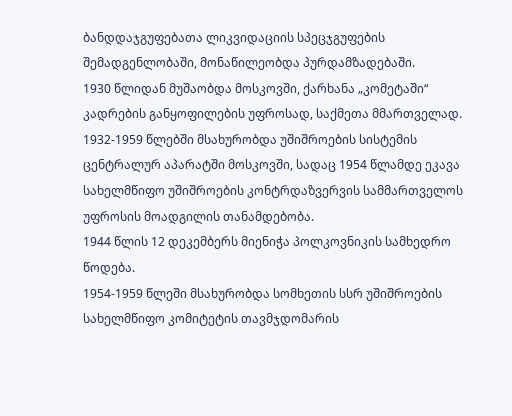ბანდდაჯგუფებათა ლიკვიდაციის სპეცჯგუფების შემადგენლობაში, მონაწილეობდა პურდამზადებაში.
1930 წლიდან მუშაობდა მოსკოვში, ქარხანა „კომეტაში“ კადრების განყოფილების უფროსად, საქმეთა მმართველად.
1932-1959 წლებში მსახურობდა უშიშროების სისტემის ცენტრალურ აპარატში მოსკოვში, სადაც 1954 წლამდე ეკავა სახელმწიფო უშიშროების კონტრდაზვერვის სამმართველოს უფროსის მოადგილის თანამდებობა.
1944 წლის 12 დეკემბერს მიენიჭა პოლკოვნიკის სამხედრო წოდება.
1954-1959 წლეში მსახურობდა სომხეთის სსრ უშიშროების სახელმწიფო კომიტეტის თავმჯდომარის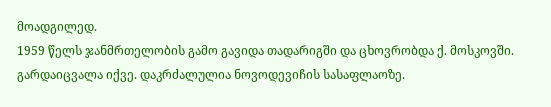მოადგილედ.
1959 წელს ჯანმრთელობის გამო გავიდა თადარიგში და ცხოვრობდა ქ. მოსკოვში.
გარდაიცვალა იქვე. დაკრძალულია ნოვოდევიჩის სასაფლაოზე.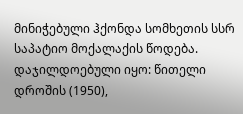მინიჭებული ჰქონდა სომხეთის სსრ საპატიო მოქალაქის წოდება.
დაჯილდოებული იყო: წითელი დროშის (1950),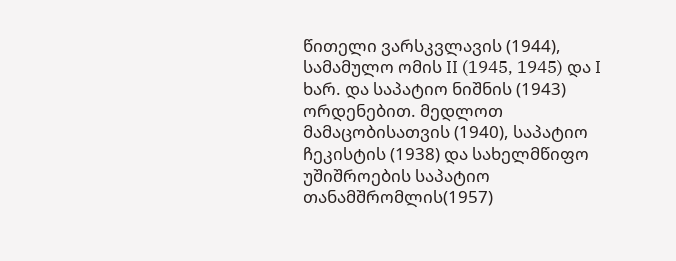წითელი ვარსკვლავის (1944), სამამულო ომის II (1945, 1945) და I ხარ. და საპატიო ნიშნის (1943) ორდენებით. მედლოთ მამაცობისათვის (1940), საპატიო ჩეკისტის (1938) და სახელმწიფო უშიშროების საპატიო თანამშრომლის(1957)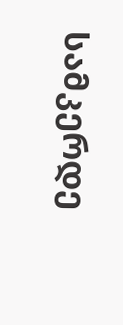სამკერდე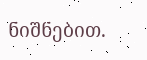ნიშნებით.